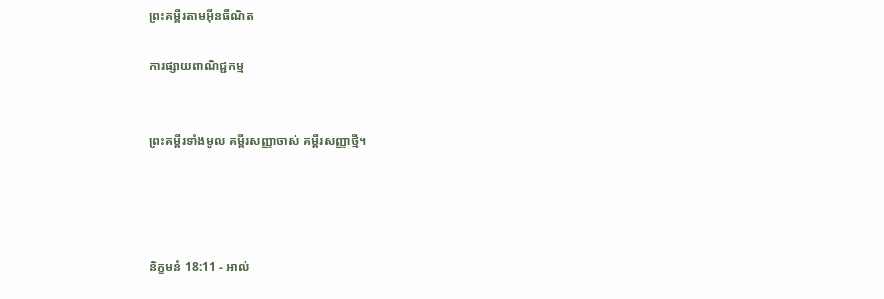ព្រះគម្ពីរតាមអ៊ីនធឺណិត

ការផ្សាយពាណិជ្ជកម្ម


ព្រះគម្ពីរទាំងមូល គម្ពីរសញ្ញាចាស់ គម្ពីរសញ្ញាថ្មី។




និក្ខមនំ 18:11 - អាល់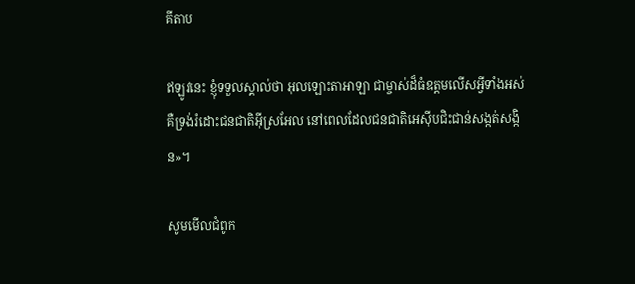គីតាប

ឥឡូវនេះ ខ្ញុំទទួលស្គាល់ថា អុលឡោះ‌តាអាឡា ជាម្ចាស់ដ៏ធំឧត្តមលើសអ្វីទាំងអស់ គឺទ្រង់រំដោះជន‌ជាតិអ៊ីស្រ‌អែល នៅពេលដែលជន‌ជាតិអេស៊ីបជិះជាន់សង្កត់សង្កិន»។

សូមមើលជំពូក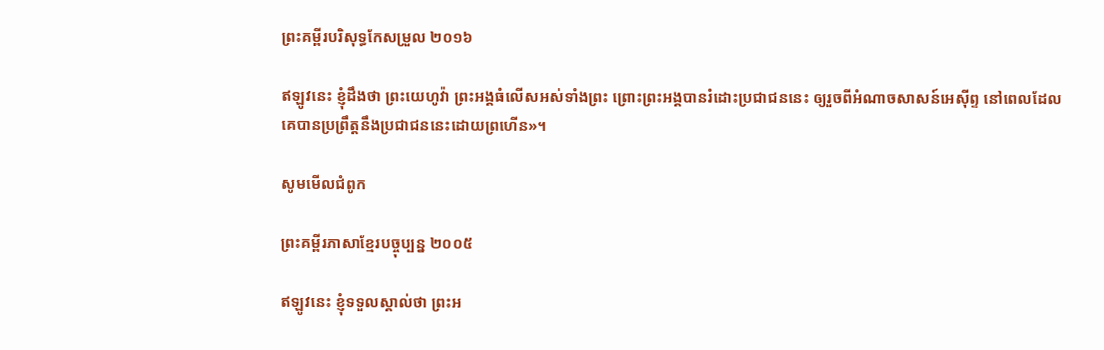ព្រះគម្ពីរបរិសុទ្ធកែសម្រួល ២០១៦

ឥឡូវនេះ ខ្ញុំដឹងថា ព្រះ‌យេហូវ៉ា ព្រះ‌អង្គធំលើសអស់ទាំងព្រះ ព្រោះព្រះ‌អង្គបានរំដោះប្រជា‌ជននេះ ឲ្យរួចពីអំណាចសាសន៍អេស៊ីព្ទ នៅពេលដែលគេបានប្រព្រឹត្តនឹងប្រជាជននេះដោយព្រហើន»។

សូមមើលជំពូក

ព្រះគម្ពីរភាសាខ្មែរបច្ចុប្បន្ន ២០០៥

ឥឡូវនេះ ខ្ញុំទទួលស្គាល់ថា ព្រះ‌អ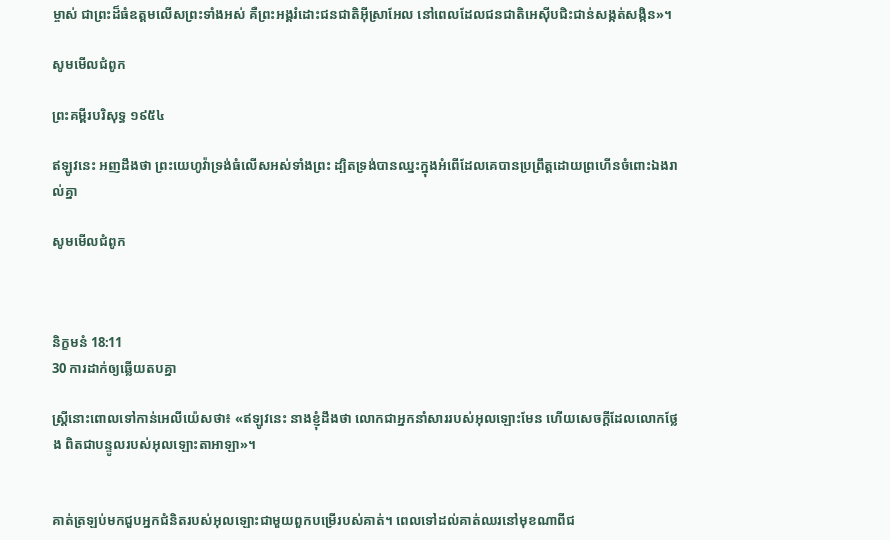ម្ចាស់ ជាព្រះដ៏ធំឧត្ដមលើសព្រះទាំងអស់ គឺព្រះអង្គរំដោះជន‌ជាតិអ៊ីស្រា‌អែល នៅពេលដែលជន‌ជាតិអេស៊ីបជិះ‌ជាន់សង្កត់‌សង្កិន»។

សូមមើលជំពូក

ព្រះគម្ពីរបរិសុទ្ធ ១៩៥៤

ឥឡូវនេះ អញដឹងថា ព្រះ‌យេហូវ៉ាទ្រង់ធំលើសអស់ទាំងព្រះ ដ្បិតទ្រង់បានឈ្នះក្នុងអំពើដែលគេបានប្រព្រឹត្តដោយព្រហើនចំពោះឯងរាល់គ្នា

សូមមើលជំពូក



និក្ខមនំ 18:11
30 ការដាក់ឲ្យឆ្លើយតបគ្នា

ស្ត្រីនោះពោលទៅកាន់អេលី‌យ៉េសថា៖ «ឥឡូវនេះ នាងខ្ញុំដឹងថា លោកជាអ្នកនាំសាររបស់អុលឡោះមែន ហើយសេចក្តីដែលលោកថ្លែង ពិតជាបន្ទូលរបស់អុលឡោះ‌តាអាឡា»។


គាត់ត្រឡប់មកជួបអ្នកជំនិតរបស់អុលឡោះជាមួយពួកបម្រើរបស់គាត់។ ពេលទៅដល់គាត់ឈរនៅមុខណាពីជ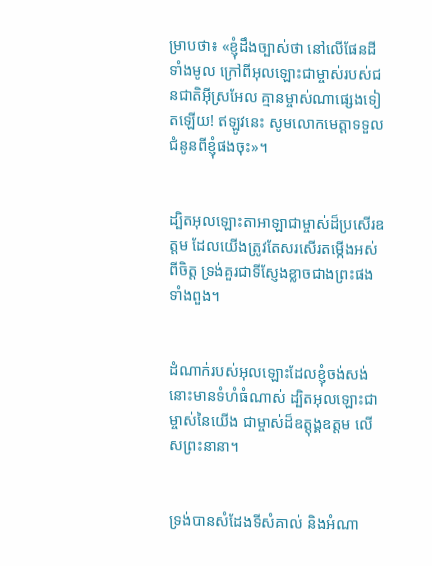ម្រាបថា៖ «ខ្ញុំដឹងច្បាស់ថា នៅលើផែនដីទាំងមូល ក្រៅពីអុលឡោះជាម្ចាស់របស់ជន‌ជាតិអ៊ីស្រ‌អែល គ្មានម្ចាស់ណាផ្សេងទៀតឡើយ! ឥឡូវនេះ សូមលោកមេត្តាទទួលជំនូនពីខ្ញុំផងចុះ»។


ដ្បិតអុលឡោះ‌តាអាឡាជាម្ចាស់ដ៏ប្រសើរឧត្តម ដែលយើងត្រូវតែសរសើរតម្កើងអស់ពីចិត្ត ទ្រង់គួរជាទីស្ញែងខ្លាចជាងព្រះផងទាំងពួង។


ដំណាក់របស់អុលឡោះដែលខ្ញុំចង់សង់នោះមានទំហំធំណាស់ ដ្បិតអុលឡោះជាម្ចាស់នៃយើង ជាម្ចាស់ដ៏ឧត្តុង្គ‌ឧត្តម លើសព្រះនានា។


ទ្រង់បានសំដែងទីសំគាល់ និងអំណា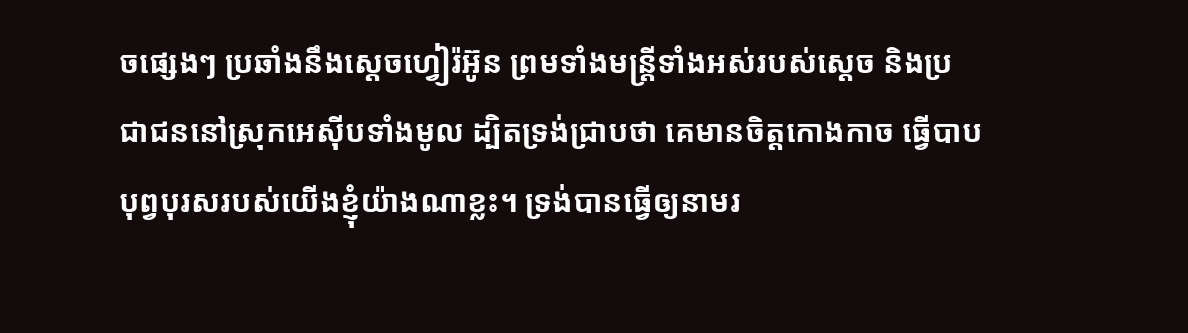ចផ្សេងៗ ប្រឆាំងនឹងស្ដេចហ្វៀរ៉‌អ៊ូន ព្រមទាំងមន្ត្រីទាំងអស់របស់ស្ដេច និងប្រជា‌ជននៅស្រុកអេស៊ីបទាំងមូល ដ្បិតទ្រង់ជ្រាបថា គេមានចិត្តកោងកាច ធ្វើបាបបុព្វ‌បុរសរបស់យើងខ្ញុំយ៉ាងណាខ្លះ។ ទ្រង់បានធ្វើឲ្យនាមរ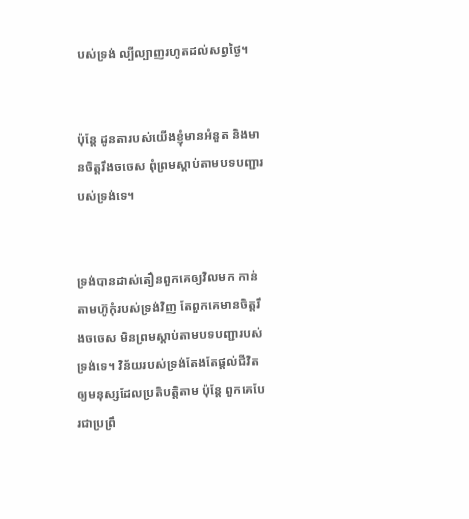បស់ទ្រង់ ល្បី‌ល្បាញរហូតដល់សព្វថ្ងៃ។


ប៉ុន្តែ ដូន‌តារបស់យើងខ្ញុំមានអំនួត និងមានចិត្តរឹងចចេស ពុំព្រមស្ដាប់តាមបទ‌បញ្ជារបស់ទ្រង់ទេ។


ទ្រង់បានដាស់‌តឿនពួកគេឲ្យវិលមក កាន់តាមហ៊ូកុំរបស់ទ្រង់វិញ តែពួកគេមានចិត្តរឹងចចេស មិនព្រមស្ដាប់តាមបទ‌បញ្ជារបស់ទ្រង់ទេ។ វិន័យរបស់ទ្រង់តែងតែផ្ដល់ជីវិត ឲ្យមនុស្សដែលប្រតិបត្តិតាម ប៉ុន្តែ ពួកគេបែរជាប្រព្រឹ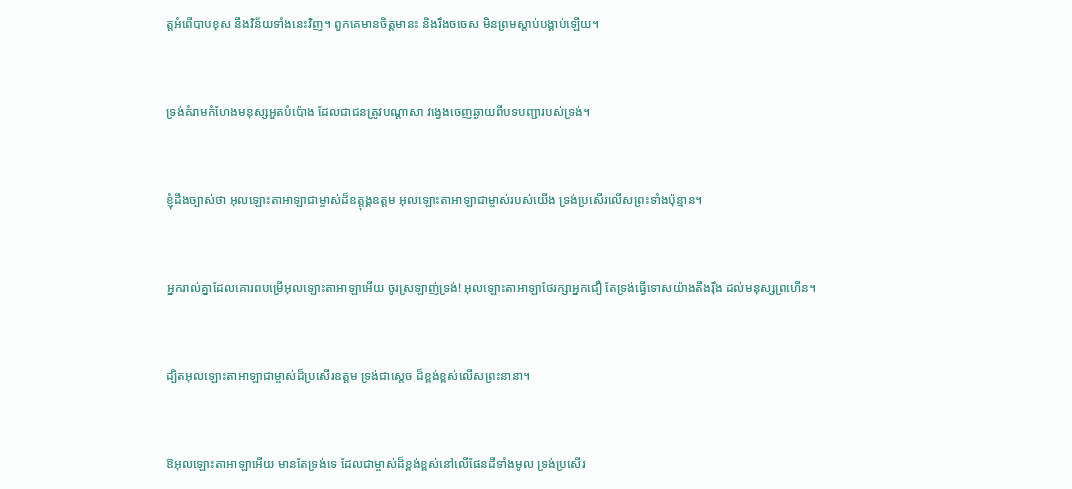ត្តអំពើបាបខុស នឹងវិន័យទាំងនេះវិញ។ ពួកគេមានចិត្តមានះ និងរឹងចចេស មិនព្រមស្ដាប់បង្គាប់ឡើយ។


ទ្រង់គំរាមកំហែងមនុស្សអួត‌បំប៉ោង ដែលជាជនត្រូវបណ្ដាសា វង្វេងចេញឆ្ងាយពីបទ‌បញ្ជារបស់ទ្រង់។


ខ្ញុំដឹងច្បាស់ថា អុលឡោះ‌តាអាឡាជាម្ចាស់ដ៏ឧត្ដុង្គ‌ឧត្ដម អុលឡោះ‌តាអាឡាជាម្ចាស់របស់យើង ទ្រង់ប្រសើរលើសព្រះទាំងប៉ុន្មាន។


អ្នករាល់គ្នាដែលគោរពបម្រើអុលឡោះ‌តាអាឡាអើយ ចូរស្រឡាញ់ទ្រង់! អុលឡោះ‌តាអាឡាថែ‌រក្សាអ្នកជឿ តែទ្រង់ធ្វើទោសយ៉ាងតឹង‌រ៉ឹង ដល់មនុស្សព្រហើន។


ដ្បិតអុលឡោះ‌តាអាឡាជាម្ចាស់ដ៏ប្រសើរឧត្ដម ទ្រង់ជាស្តេច ដ៏ខ្ពង់‌ខ្ពស់លើសព្រះនានា។


ឱអុលឡោះ‌តាអាឡាអើយ មានតែទ្រង់ទេ ដែលជាម្ចាស់ដ៏ខ្ពង់‌ខ្ពស់នៅលើផែនដីទាំងមូល ទ្រង់ប្រសើរ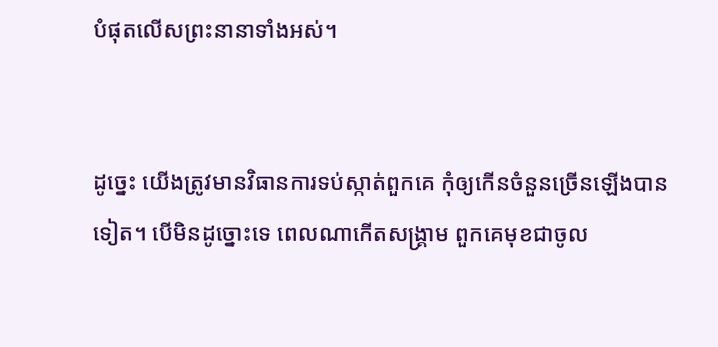បំផុតលើសព្រះនានាទាំងអស់។


ដូច្នេះ យើងត្រូវមានវិធានការទប់ស្កាត់ពួកគេ កុំឲ្យកើនចំនួនច្រើនឡើងបានទៀត។ បើមិនដូច្នោះទេ ពេលណាកើតសង្គ្រាម ពួកគេមុខជាចូល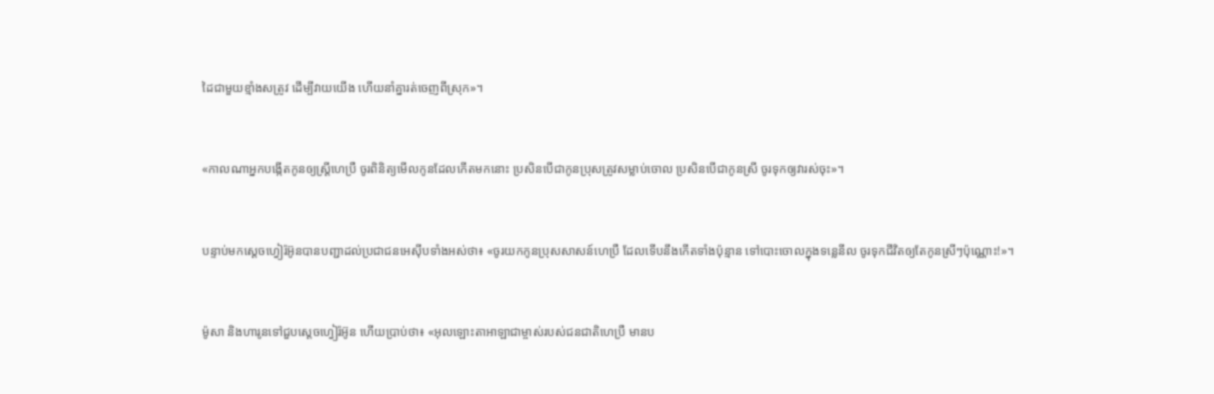ដៃជាមួយខ្មាំងសត្រូវ ដើម្បីវាយយើង ហើយនាំគ្នារត់ចេញពីស្រុក»។


«កាលណាអ្នកបង្កើតកូនឲ្យស្ដ្រីហេប្រឺ ចូរពិនិត្យមើលកូនដែលកើតមកនោះ ប្រសិនបើជាកូនប្រុសត្រូវសម្លាប់ចោល ប្រសិនបើជាកូនស្រី ចូរទុកឲ្យវារស់ចុះ»។


បន្ទាប់មកស្តេចហ្វៀរ៉អ៊ូនបានបញ្ជាដល់ប្រជា‌ជនអេស៊ីបទាំងអស់ថា៖ «ចូរយកកូនប្រុសសាសន៍ហេប្រឺ ដែលទើបនឹងកើតទាំងប៉ុន្មាន ទៅបោះចោលក្នុងទន្លេនីល ចូរទុកជីវិតឲ្យតែកូនស្រីៗប៉ុណ្ណោះ!»។


ម៉ូសា និងហារូនទៅជួបស្តេចហ្វៀរ៉អ៊ូន ហើយប្រាប់ថា៖ «អុលឡោះ‌តាអាឡាជាម្ចាស់របស់ជន‌ជាតិហេប្រឺ មានប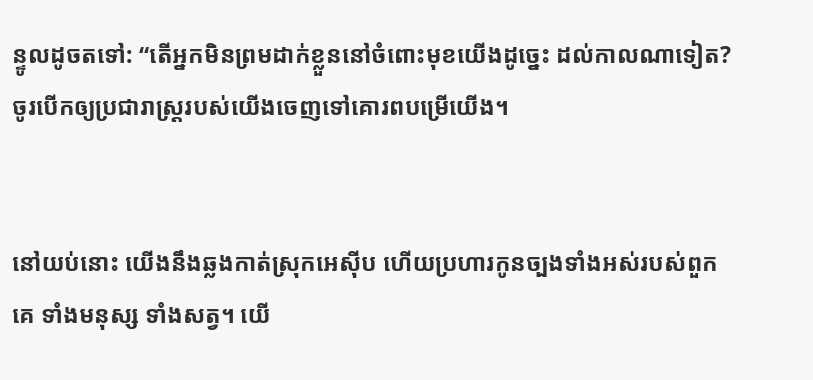ន្ទូលដូចតទៅ: “តើអ្នកមិនព្រមដាក់ខ្លួននៅចំពោះមុខយើងដូច្នេះ ដល់កាលណាទៀត? ចូរបើកឲ្យប្រជា‌រាស្ត្ររបស់យើងចេញទៅគោរពបម្រើយើង។


នៅយប់នោះ យើងនឹងឆ្លងកាត់ស្រុកអេស៊ីប ហើយប្រហារកូនច្បងទាំងអស់របស់ពួកគេ ទាំងមនុស្ស ទាំងសត្វ។ យើ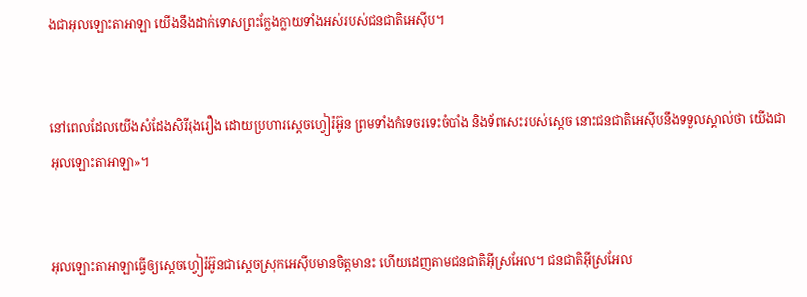ងជាអុលឡោះ‌តាអាឡា យើងនឹងដាក់ទោសព្រះ‌ក្លែង‌ក្លាយទាំងអស់របស់ជន‌ជាតិអេស៊ីប។


នៅពេលដែលយើងសំដែងសិរី‌រុង‌រឿង ដោយប្រហារស្តេចហ្វៀរ៉អ៊ូន ព្រមទាំងកំទេចរទេះចំបាំង និងទ័ពសេះរបស់ស្តេច នោះជន‌ជាតិអេស៊ីបនឹងទទួលស្គាល់ថា យើងជាអុលឡោះ‌តាអាឡា»។


អុលឡោះ‌តាអាឡាធ្វើឲ្យស្តេចហ្វៀរ៉អ៊ូនជាស្តេចស្រុកអេស៊ីបមានចិត្តមានះ ហើយដេញតាមជន‌ជាតិអ៊ីស្រ‌អែល។ ជន‌ជាតិអ៊ីស្រ‌អែល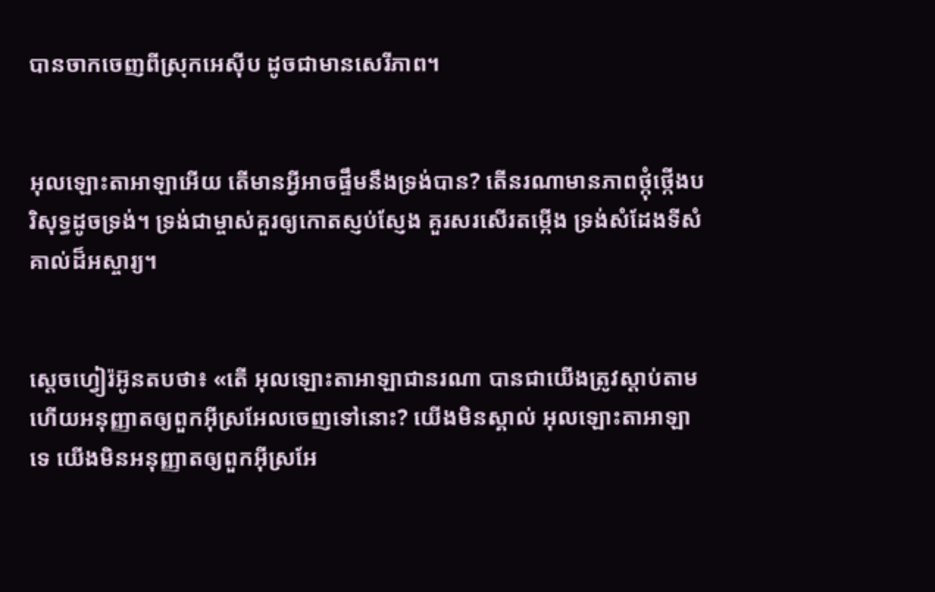បានចាកចេញពីស្រុកអេស៊ីប ដូចជាមានសេរី‌ភាព។


អុលឡោះ‌តាអាឡាអើយ តើមានអ្វីអាចផ្ទឹមនឹងទ្រង់បាន? តើនរណាមានភាពថ្កុំ‌ថ្កើងបរិសុទ្ធដូចទ្រង់។ ទ្រង់ជាម្ចាស់គួរឲ្យកោតស្ញប់‌ស្ញែង គួរសរសើរតម្កើង ទ្រង់សំដែងទីសំគាល់ដ៏អស្ចារ្យ។


ស្តេចហ្វៀរ៉អ៊ូនតបថា៖ «តើ អុលឡោះ‌តាអាឡាជានរណា បានជាយើងត្រូវស្តាប់តាម ហើយអនុ‌ញ្ញាតឲ្យពួកអ៊ីស្រ‌អែលចេញទៅនោះ? យើងមិនស្គាល់ អុលឡោះ‌តាអាឡាទេ យើងមិនអនុ‌ញ្ញាតឲ្យពួកអ៊ីស្រ‌អែ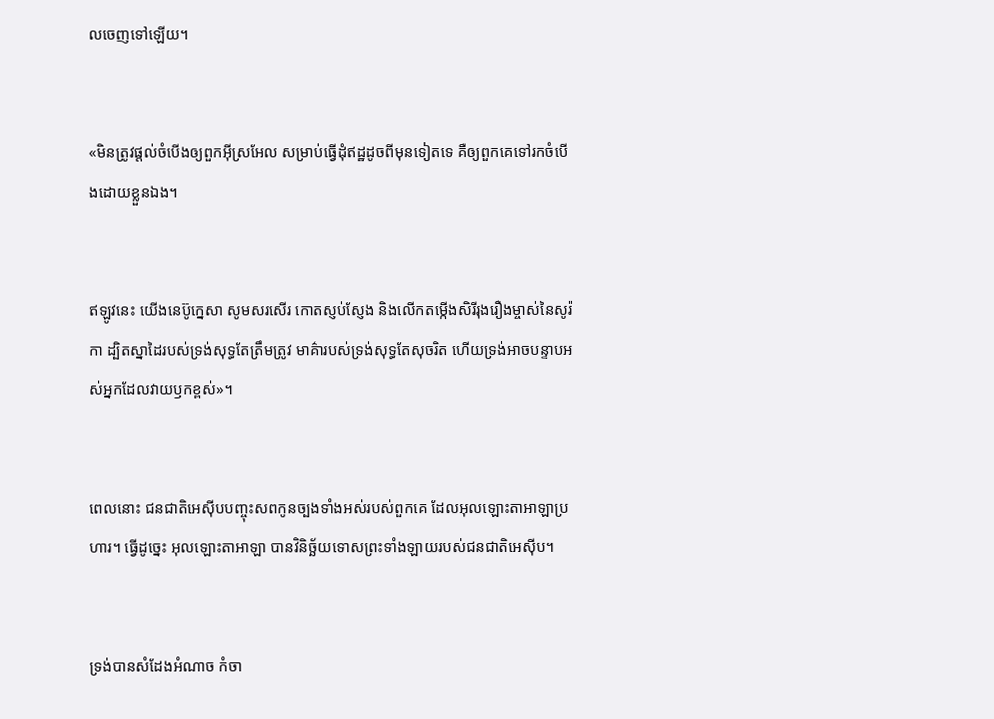លចេញទៅឡើយ។


«មិនត្រូវផ្តល់ចំបើងឲ្យពួកអ៊ីស្រ‌អែល សម្រាប់ធ្វើដុំឥដ្ឋដូចពីមុនទៀតទេ គឺឲ្យពួកគេទៅរកចំបើងដោយខ្លួនឯង។


ឥឡូវនេះ យើងនេប៊ូ‌ក្នេសា សូមសរសើរ កោតស្ញប់‌ស្ញែង និងលើកតម្កើងសិរី‌រុង‌រឿងម្ចាស់នៃសូរ៉កា ដ្បិតស្នាដៃរបស់ទ្រង់សុទ្ធតែត្រឹមត្រូវ មាគ៌ារបស់ទ្រង់សុទ្ធតែសុចរិត ហើយទ្រង់អាចបន្ទាបអស់អ្នកដែលវាយ‌ឫកខ្ពស់»។


ពេលនោះ ជន‌ជាតិអេស៊ីបបញ្ចុះសពកូនច្បងទាំងអស់របស់ពួកគេ ដែលអុលឡោះ‌តាអាឡាប្រហារ។ ធ្វើដូច្នេះ អុលឡោះ‌តាអាឡា បានវិនិច្ឆ័យទោសព្រះទាំងឡាយរបស់ជន‌ជាតិអេស៊ីប។


ទ្រង់បានសំដែងអំណាច កំចា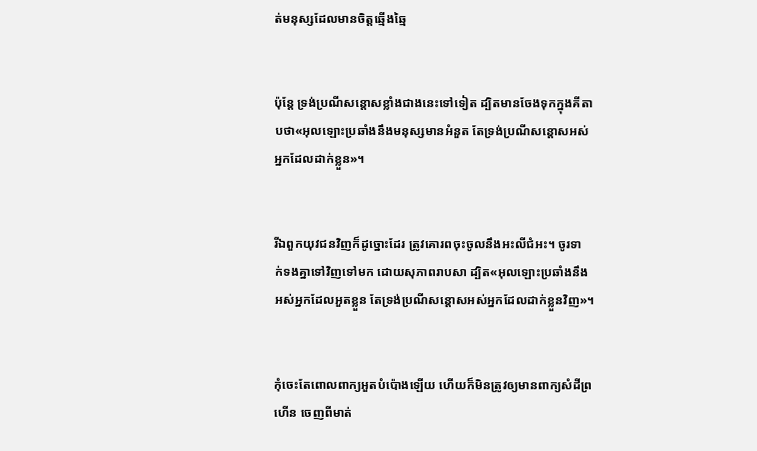ត់មនុស្សដែលមានចិត្ដឆ្មើង‌ឆ្មៃ


ប៉ុន្ដែ ទ្រង់ប្រណី‌សន្ដោសខ្លាំងជាងនេះទៅទៀត ដ្បិតមានចែងទុកក្នុងគីតាបថា«អុលឡោះប្រឆាំងនឹងមនុស្សមានអំនួត តែទ្រង់ប្រណី‌សន្ដោសអស់អ្នកដែលដាក់ខ្លួន»។


រីឯពួកយុវជនវិញក៏ដូច្នោះដែរ ត្រូវគោរពចុះចូលនឹងអះលី‌ជំអះ។ ចូរទាក់‌ទងគ្នាទៅវិញទៅមក ដោយសុភាពរាប‌សា ដ្បិត«អុលឡោះប្រឆាំងនឹងអស់អ្នកដែលអួតខ្លួន តែទ្រង់ប្រណី‌សន្ដោសអស់អ្នកដែលដាក់ខ្លួនវិញ»។


កុំចេះតែពោលពាក្យអួតបំប៉ោងឡើយ ហើយក៏មិនត្រូវឲ្យមានពាក្យសំដីព្រហើន ចេញពីមាត់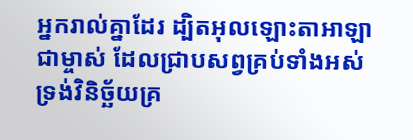អ្នករាល់គ្នាដែរ ដ្បិតអុលឡោះ‌តាអាឡាជាម្ចាស់ ដែលជ្រាបសព្វគ្រប់ទាំងអស់ ទ្រង់វិនិច្ឆ័យគ្រ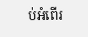ប់អំពើរ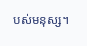បស់មនុស្ស។